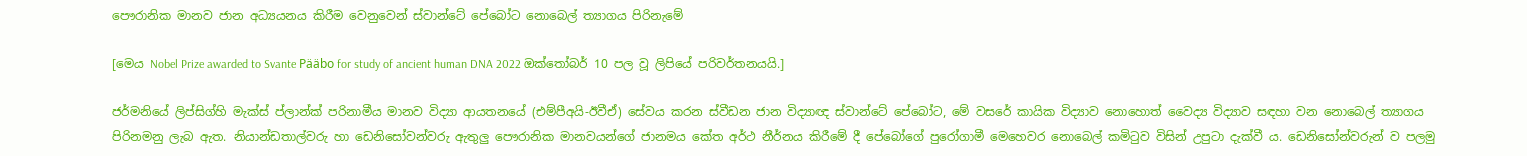පෞරානික මානව ජාන අධ්‍යයනය කිරී‌ම වෙනුවෙන් ස්වාන්ටේ පේබෝට නොබෙල් ත්‍යාගය පිරිනැමේ

[මෙය Nobel Prize awarded to Svante Pääbo for study of ancient human DNA 2022 ඔක්තෝබර් 10 පල වූ ලිපියේ පරිවර්තනයයි.]

ජර්මනියේ ලිප්සිග්හි මැක්ස් ප්ලාන්ක් පරිනාමීය මානව විද්‍යා ආයතනයේ (එම්පීඅයි-ඊවීඒ) සේවය කරන ස්වීඩන ජාන විද්‍යාඥ ස්වාන්ටේ පේබෝට, මේ වසරේ කායික විද්‍යාව නොහොත් වෛද්‍ය විද්‍යාව සඳහා වන නොබෙල් ත්‍යාගය පිරිනමනු ලැබ ඇත. නියාන්ඩතාල්වරු හා ඩෙනිසෝවන්වරු ඇතුලු පෞරානික මානවයන්ගේ ජානමය කේත අර්ථ නීර්නය කිරීමේ දී පේබෝගේ පුරෝගාමී මෙහෙවර නොබෙල් කමිටුව විසින් උපුටා දැක්වී ය. ඩෙනිසෝන්වරුන් ව පලමු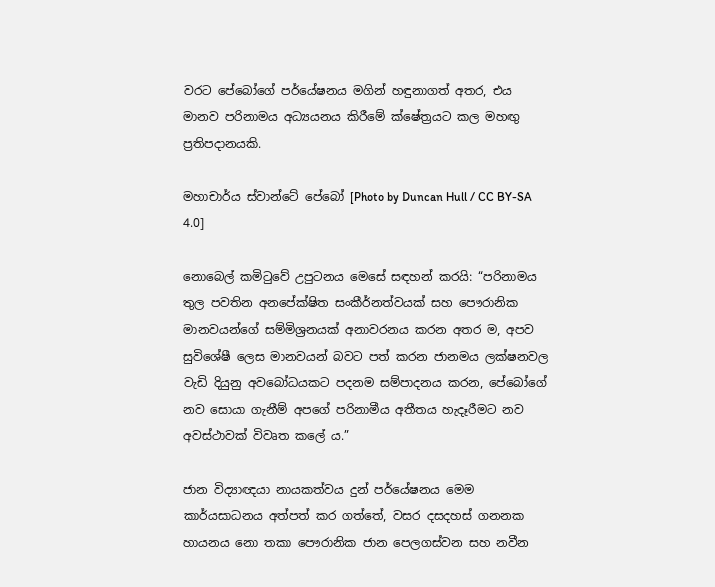වරට පේබෝගේ පර්යේෂනය මගින් හඳුනාගත් අතර, එය මානව පරිනාමය අධ්‍යයනය කිරීමේ ක්ෂේත්‍රයට කල මහඟු ප්‍රතිපදානයකි.

මහාචාර්ය ස්වාන්ටේ පේබෝ [Photo by Duncan Hull / CC BY-SA 4.0]

නොබෙල් කමිටුවේ උපුටනය මෙසේ සඳහන් කරයි: “පරිනාමය තුල පවතින අනපේක්ෂිත සංකීර්නත්වයක් සහ පෞරානික මානවයන්ගේ සම්මිශ්‍රනයක් අනාවරනය කරන අතර ම, අපව සුවිශේෂී ලෙස මානවයන් බවට පත් කරන ජානමය ලක්ෂනවල වැඩි දියුනු අවබෝධයකට පදනම සම්පාදනය කරන, පේබෝගේ නව සොයා ගැනීම් අපගේ පරිනාමීය අතීතය හැදෑරීමට නව අවස්ථාවක් විවෘත කලේ ය.”

ජාන විද්‍යාඥයා නායකත්වය දුන් පර්යේෂනය මෙම කාර්යසාධනය අත්පත් කර ගත්තේ, වසර දසදහස් ගනනක හායනය නො තකා පෞරානික ජාන පෙලගස්වන සහ නවීන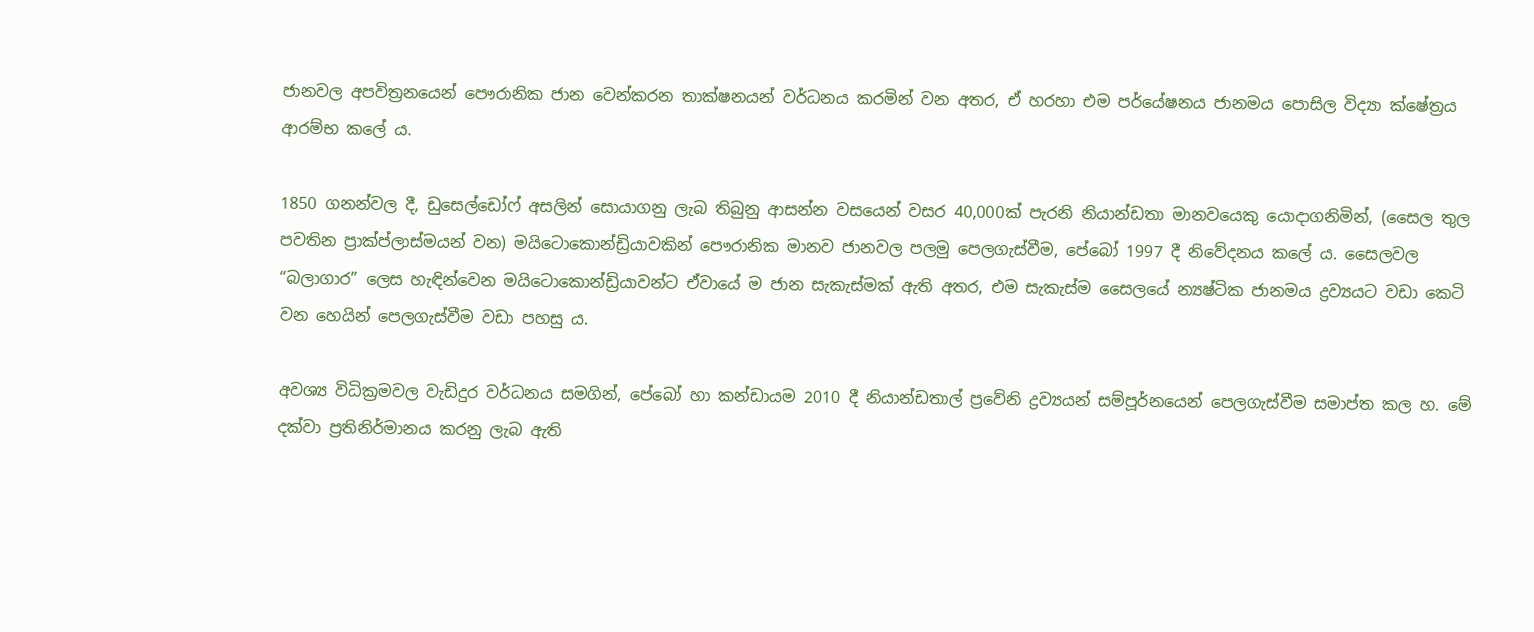ජානවල අපවිත්‍රනයෙන් පෞරානික ජාන වෙන්කරන තාක්ෂනයන් වර්ධනය කරමින් වන අතර, ඒ හරහා එම පර්යේෂනය ජානමය පොසිල විද්‍යා ක්ෂේත්‍රය ආරම්භ කලේ ය.

1850 ගනන්වල දී, ඩුසෙල්ඩෝෆ් අසලින් සොයාගනු ලැබ තිබුනු ආසන්න වසයෙන් වසර 40,000ක් පැරනි නියාන්ඩතා මානවයෙකු යොදාගනිමින්, (සෛල තුල පවතින ප්‍රාක්ප්ලාස්මයන් වන) මයිටොකොන්ඩ්‍රියාවකින් පෞරානික මානව ජානවල පලමු පෙලගැස්වීම, පේබෝ 1997 දී නිවේදනය කලේ ය. සෛලවල “බලාගාර” ලෙස හැඳින්වෙන මයිටොකොන්ඩ්‍රියාවන්ට ඒවායේ ම ජාන සැකැස්මක් ඇති අතර, එම සැකැස්ම සෛලයේ න්‍යෂ්ටික ජානමය ද්‍රව්‍යයට වඩා කෙටි වන හෙයින් පෙලගැස්වීම වඩා පහසු ය.

අවශ්‍ය විධික්‍රමවල වැඩිදුර වර්ධනය සමගින්, පේබෝ හා කන්ඩායම 2010 දී නියාන්ඩතාල් ප්‍රවේනි ද්‍රව්‍යයන් සම්පූර්නයෙන් පෙලගැස්වීම සමාප්ත කල හ. මේ දක්වා ප්‍රතිනිර්මානය කරනු ලැබ ඇති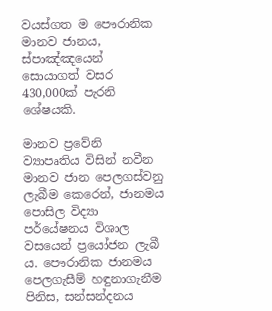වයස්ගත ම පෞරානික මානව ජානය, ස්පාඤ්ඤයෙන් සොයාගත් වසර 430,000ක් පැරනි ශේෂයකි.

මානව ප්‍රවේනි ව්‍යාපෘතිය විසින් නවීන මානව ජාන පෙලගස්වනු ලැබීම කෙරෙන්, ජානමය පොසිල විද්‍යා පර්යේෂනය විශාල වසයෙන් ප්‍රයෝජන ලැබී ය. පෞරානික ජානමය පෙලගැසීම් හඳුනාගැනීම පිනිස, සන්සන්දනය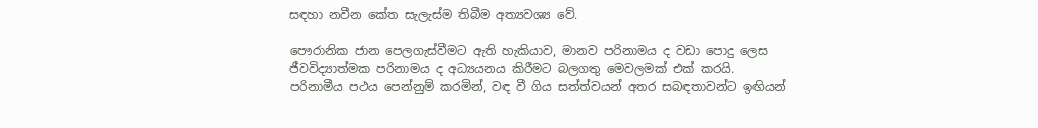සඳහා නවීන කේත සැලැස්ම තිබීම අත්‍යවශ්‍ය වේ.

පෞරානික ජාන පෙලගැස්වීමට ඇති හැකියාව, මානව පරිනාමය ද වඩා පොදු ලෙස ජීවවිද්‍යාත්මක පරිනාමය ද අධ්‍යයනය කිරීමට බලගතු මෙවලමක් එක් කරයි. පරිනාමීය පථය පෙන්නුම් කරමින්, වඳ වී ගිය සත්ත්වයන් අතර සබඳතාවන්ට ඉඟියන්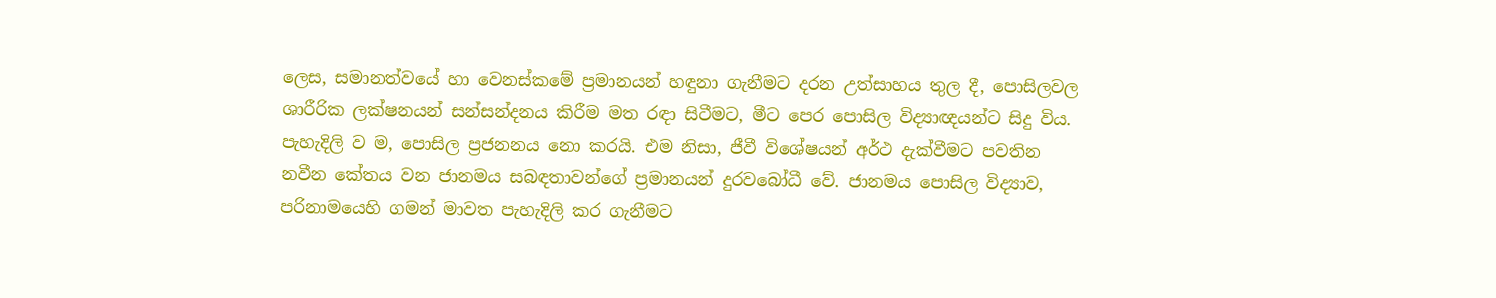ලෙස, සමානත්වයේ හා වෙනස්කමේ ප්‍රමානයන් හඳුනා ගැනීමට දරන උත්සාහය තුල දී, පොසිලවල ශාරීරික ලක්ෂනයන් සන්සන්දනය කිරීම මත රඳා සිටීමට, මීට පෙර පොසිල විද්‍යාඥයන්ට සිදු විය. පැහැදිලි ව ම, පොසිල ප්‍රජනනය නො කරයි. එම නිසා, ජීවී විශේෂයන් අර්ථ දැක්වීමට පවතින නවීන කේතය වන ජානමය සබඳතාවන්ගේ ප්‍රමානයන් දුරවබෝධී වේ. ජානමය පොසිල විද්‍යාව, පරිනාමයෙහි ගමන් මාවත පැහැදිලි කර ගැනීමට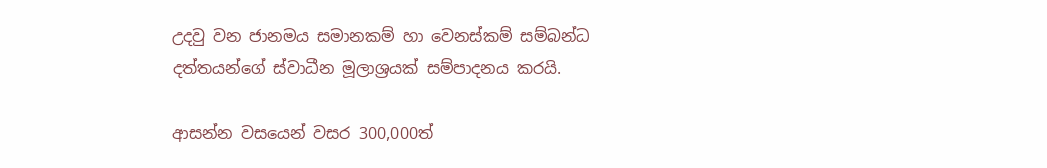උදවු වන ජානමය සමානකම් හා වෙනස්කම් සම්බන්ධ දත්තයන්ගේ ස්වාධීන මූලාශ්‍රයක් සම්පාදනය කරයි.

ආසන්න වසයෙන් වසර 300,000ත්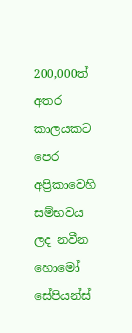200,000ත් අතර කාලයකට පෙර අප්‍රිකාවෙහි සම්භවය ලද නවීන හොමෝ සේපියන්ස්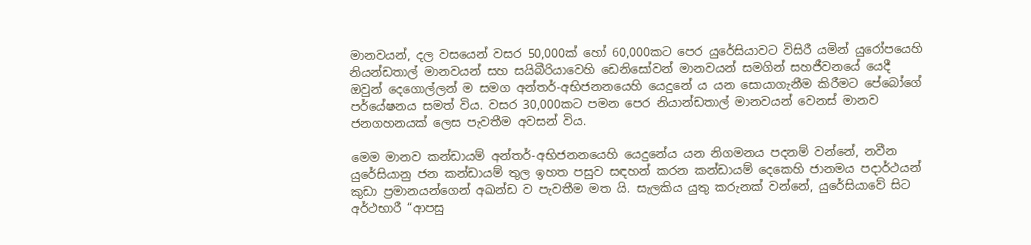මානවයන්, දල වසයෙන් වසර 50,000ක් හෝ 60,000කට පෙර යුරේසියාවට විසිරී යමින් යුරෝපයෙහි නියන්ඩතාල් මානවයන් සහ සයිබීරියාවෙහි ඩෙනිසෝවන් මානවයන් සමගින් සහජීවනයේ යෙදී ඔවුන් දෙගොල්ලන් ම සමග අන්තර්-අභිජනනයෙහි යෙදුනේ ය යන සොයාගැනීම කිරීමට පේබෝගේ පර්යේෂනය සමත් විය. වසර 30,000කට පමන පෙර නියාන්ඩතාල් මානවයන් වෙනස් මානව ජනගහනයක් ලෙස පැවතීම අවසන් විය.

මෙම මානව කන්ඩායම් අන්තර්-අභිජනනයෙහි යෙදුනේය යන නිගමනය පදනම් වන්නේ, නවීන යුරේසියානු ජන කන්ඩායම් තුල ඉහත පසුව සඳහන් කරන කන්ඩායම් දෙකෙහි ජානමය පදාර්ථයන් කුඩා ප්‍රමානයන්ගෙන් අඛන්ඩ ව පැවතීම මත යි. සැලකිය යුතු කරුනක් වන්නේ, යුරේසියාවේ සිට අර්ථභාරී “ආපසු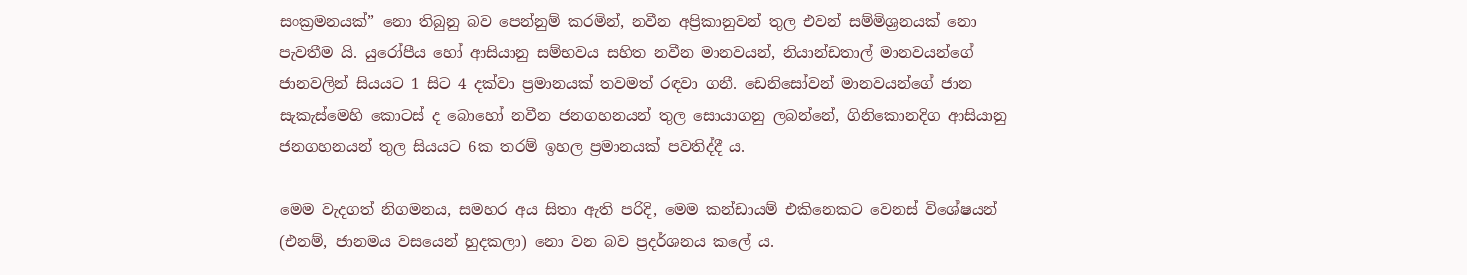සංක්‍රමනයක්” නො තිබුනු බව පෙන්නුම් කරමින්, නවීන අප්‍රිකානුවන් තුල එවන් සම්මිශ්‍රනයක් නො පැවතීම යි. යුරෝපීය හෝ ආසියානු සම්භවය සහිත නවීන මානවයන්, නියාන්ඩතාල් මානවයන්ගේ ජානවලින් සියයට 1 සිට 4 දක්වා ප්‍රමානයක් තවමත් රඳවා ගනී. ඩෙනිසෝවන් මානවයන්ගේ ජාන සැකැස්මෙහි කොටස් ද බොහෝ නවීන ජනගහනයන් තුල සොයාගනු ලබන්නේ, ගිනිකොනදිග ආසියානු ජනගහනයන් තුල සියයට 6ක තරම් ඉහල ප්‍රමානයක් පවතිද්දී ය.

මෙම වැදගත් නිගමනය, සමහර අය සිතා ඇති පරිදි, මෙම කන්ඩායම් එකිනෙකට වෙනස් විශේෂයන් (එනම්, ජානමය වසයෙන් හුදකලා) නො වන බව ප්‍රදර්ශනය කලේ ය.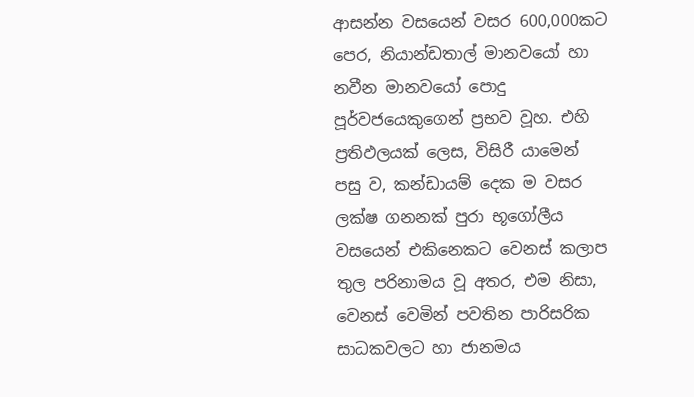ආසන්න වසයෙන් වසර 600,000කට පෙර, නියාන්ඩතාල් මානවයෝ හා නවීන මානවයෝ පොදු පූර්වජයෙකුගෙන් ප්‍රභව වූහ. එහි ප්‍රතිඵලයක් ලෙස, විසිරී යාමෙන් පසු ව, කන්ඩායම් දෙක ම වසර ලක්ෂ ගනනක් පුරා භූගෝලීය වසයෙන් එකිනෙකට වෙනස් කලාප තුල පරිනාමය වූ අතර, එම නිසා, වෙනස් වෙමින් පවතින පාරිසරික සාධකවලට හා ජානමය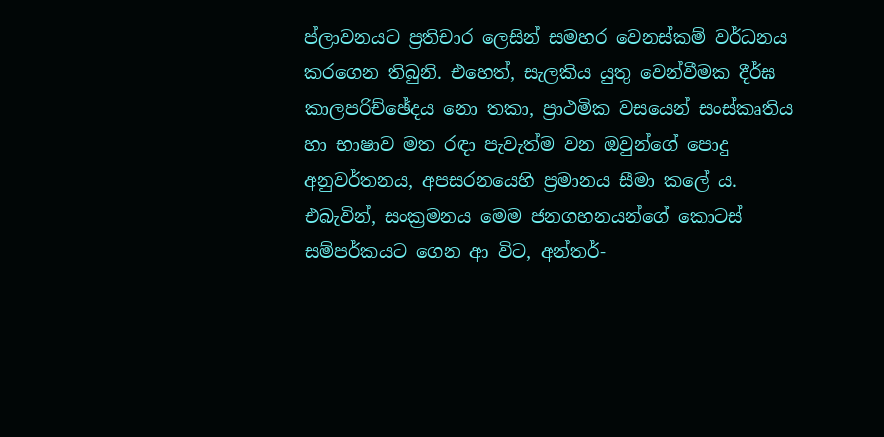ප්ලාවනයට ප්‍රතිචාර ලෙසින් සමහර වෙනස්කම් වර්ධනය කරගෙන තිබුනි. එහෙත්, සැලකිය යුතු වෙන්වීමක දීර්ඝ කාලපරිච්ඡේදය නො තකා, ප්‍රාථමික වසයෙන් සංස්කෘතිය හා භාෂාව මත රඳා පැවැත්ම වන ඔවුන්ගේ පොදු අනුවර්තනය, අපසරනයෙහි ප්‍රමානය සීමා කලේ ය. එබැවින්, සංක්‍රමනය මෙම ජනගහනයන්ගේ කොටස් සම්පර්කයට ගෙන ආ විට, අන්තර්-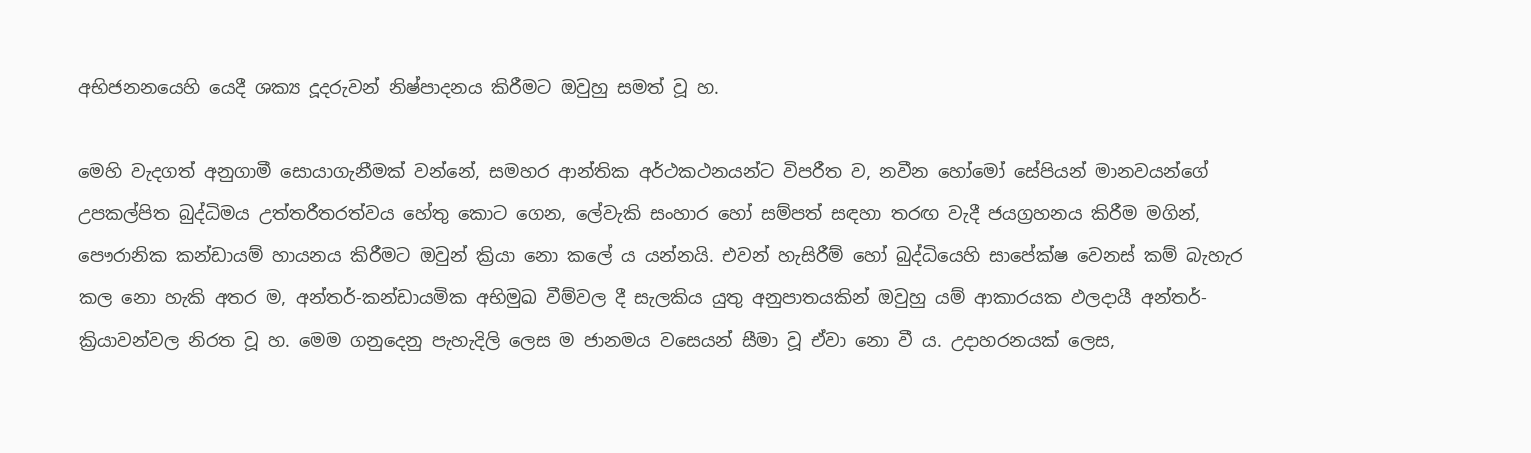අභිජනනයෙහි යෙදී ශක්‍ය දූදරුවන් නිෂ්පාදනය කිරීමට ඔවුහු සමත් වූ හ.

මෙහි වැදගත් අනුගාමී සොයාගැනීමක් වන්නේ, සමහර ආන්තික අර්ථකථනයන්ට විපරීත ව, නවීන හෝමෝ සේපියන් මානවයන්ගේ උපකල්පිත බුද්ධිමය උත්තරීතරත්වය හේතු කොට ගෙන, ලේවැකි සංහාර හෝ සම්පත් සඳහා තරඟ වැදී ජයග්‍රහනය කිරීම මගින්, පෞරානික කන්ඩායම් හායනය කිරීමට ඔවුන් ක්‍රියා නො කලේ ය යන්නයි. එවන් හැසිරීම් හෝ බුද්ධියෙහි සාපේක්ෂ වෙනස් කම් බැහැර කල නො හැකි අතර ම, අන්තර්-කන්ඩායමික අභිමුඛ වීම්වල දී සැලකිය යුතු අනුපාතයකින් ඔවුහු යම් ආකාරයක ඵලදායී අන්තර්-ක්‍රියාවන්වල නිරත වූ හ. මෙම ගනුදෙනු පැහැදිලි ලෙස ම ජානමය වසෙයන් සීමා වූ ඒවා නො වී ය. උදාහරනයක් ලෙස,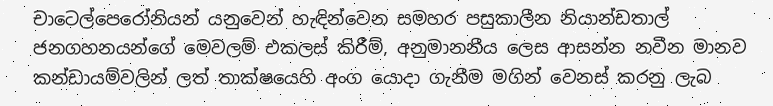චාටෙල්පෙරෝනියන් යනුවෙන් හැඳින්වෙන සමහර පසුකාලීන නියාන්ඩතාල් ජනගහනයන්ගේ මෙවලම් එකලස් කිරීම්, අනුමානනීය ලෙස ආසන්න නවීන මානව කන්ඩායම්වලින් ලත් තාක්ෂයෙහි අංග යොදා ගැනීම මගින් වෙනස් කරනු ලැබ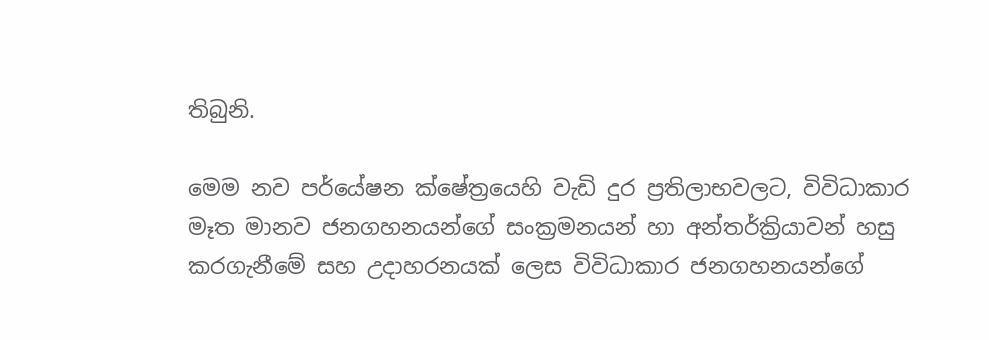තිබුනි.

මෙම නව පර්යේෂන ක්ෂේත්‍රයෙහි වැඩි දුර ප්‍රතිලාභවලට, විවිධාකාර මෑත මානව ජනගහනයන්ගේ සංක්‍රමනයන් හා අන්තර්ක්‍රියාවන් හසු කරගැනීමේ සහ උදාහරනයක් ලෙස විවිධාකාර ජනගහනයන්ගේ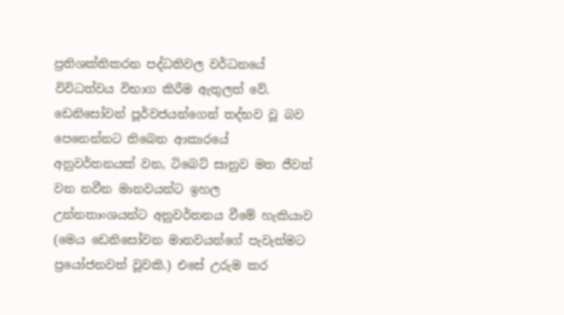ප්‍රතිශක්තිකරන පද්ධතිවල වර්ධනයේ විවිධත්වය විභාග කිරීම ඇතුලත් වේ. ඩෙනිසෝවන් පූර්වජයන්ගෙන් තද්භව වූ බව පෙනෙන්නට තිබෙන ආකාරයේ අනුවර්තනයක් වන, ටිබෙට් සානුව මත ජීවත් වන නවීන මානවයන්ට ඉහල උන්නතාංශයන්ට අනුවර්තනය වීමේ හැකියාව (මෙය ඩෙනිසෝවන මානවයන්ගේ පැවැත්මට ප්‍රයෝජනවත් වූවකි.) එසේ උරුම කර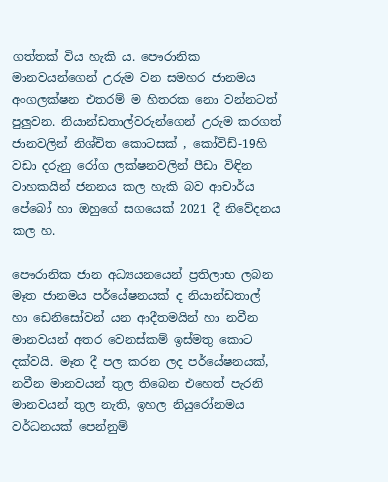ගත්තක් විය හැකි ය. පෞරානික මානවයන්ගෙන් උරුම වන සමහර ජානමය අංගලක්ෂන එතරම් ම හිතරක නො වන්නටත් පුලුවන. නියාන්ඩතාල්වරුන්ගෙන් උරුම කරගත් ජානවලින් නිශ්චිත කොටසක් , කෝවිඩ්-19හි වඩා දරුනු රෝග ලක්ෂනවලින් පීඩා විඳින වාහකයින් ජනනය කල හැකි බව ආචාර්ය පේබෝ හා ඔහුගේ සගයෙක් 2021 දී නිවේදනය කල හ.

පෞරානික ජාන අධ්‍යයනයෙන් ප්‍රතිලාභ ලබන මෑත ජානමය පර්යේෂනයක් ද නියාන්ඩතාල් හා ඩෙනිසෝවන් යන ආදීතමයින් හා නවීන මානවයන් අතර වෙනස්කම් ඉස්මතු කොට දක්වයි. මෑත දී පල කරන ලද පර්යේෂනයක්, නවීන මානවයන් තුල තිබෙන එහෙත් පැරනි මානවයන් තුල නැති, ඉහල නියුරෝනමය වර්ධනයක් පෙන්නුම්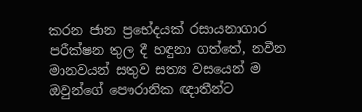කරන ජාන ප්‍රභේදයක් රසායනාගාර පරීක්ෂන තුල දී හඳුනා ගත්තේ, නවීන මානවයන් සතුව සත්‍ය වසයෙන් ම ඔවුන්ගේ පෞරානික ඥාතීන්ට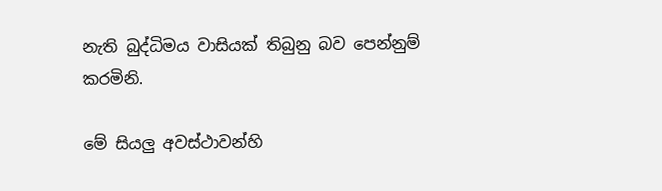නැති බුද්ධිමය වාසියක් තිබුනු බව පෙන්නුම් කරමිනි.

මේ සියලු අවස්ථාවන්හි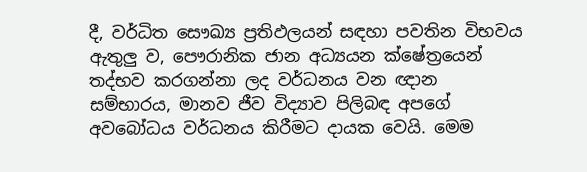දී, වර්ධිත සෞඛ්‍ය ප්‍රතිඵලයන් සඳහා පවතින විභවය ඇතුලු ව, පෞරානික ජාන අධ්‍යයන ක්ෂේත්‍රයෙන් තද්භව කරගන්නා ලද වර්ධනය වන ඥාන සම්භාරය, මානව ජීව විද්‍යාව පිලිබඳ අපගේ අවබෝධය වර්ධනය කිරීමට දායක වෙයි. මෙම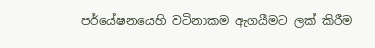පර්යේෂනයෙහි වටිනාකම ඇගයීමට ලක් කිරීම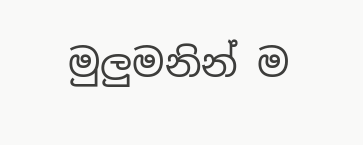මුලුමනින් ම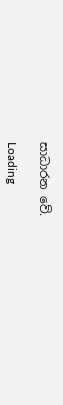සාධාරන වේ.

Loading